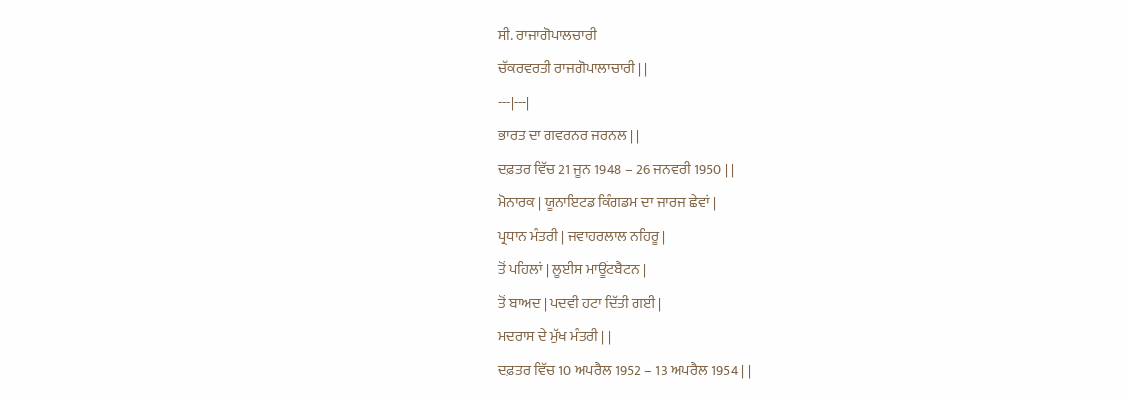ਸੀ. ਰਾਜਾਗੋਪਾਲਚਾਰੀ
ਚੱਕਰਵਰਤੀ ਰਾਜਗੋਪਾਲਾਚਾਰੀ | |
---|---|
ਭਾਰਤ ਦਾ ਗਵਰਨਰ ਜਰਨਲ | |
ਦਫ਼ਤਰ ਵਿੱਚ 21 ਜੂਨ 1948 – 26 ਜਨਵਰੀ 1950 | |
ਮੋਨਾਰਕ | ਯੂਨਾਇਟਡ ਕਿੰਗਡਮ ਦਾ ਜਾਰਜ ਛੇਵਾਂ |
ਪ੍ਰਧਾਨ ਮੰਤਰੀ | ਜਵਾਹਰਲਾਲ ਨਹਿਰੂ |
ਤੋਂ ਪਹਿਲਾਂ | ਲੂਈਸ ਮਾਊਂਟਬੈਟਨ |
ਤੋਂ ਬਾਅਦ | ਪਦਵੀ ਹਟਾ ਦਿੱਤੀ ਗਈ |
ਮਦਰਾਸ ਦੇ ਮੁੱਖ ਮੰਤਰੀ | |
ਦਫ਼ਤਰ ਵਿੱਚ 10 ਅਪਰੈਲ 1952 – 13 ਅਪਰੈਲ 1954 | |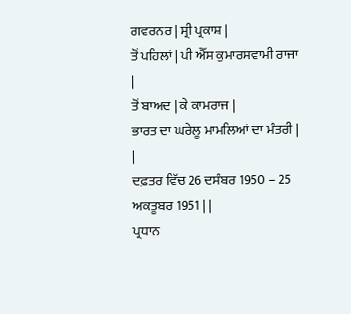ਗਵਰਨਰ | ਸ੍ਰੀ ਪ੍ਰਕਾਸ਼ |
ਤੋਂ ਪਹਿਲਾਂ | ਪੀ ਐੱਸ ਕੁਮਾਰਸਵਾਮੀ ਰਾਜਾ |
ਤੋਂ ਬਾਅਦ | ਕੇ ਕਾਮਰਾਜ |
ਭਾਰਤ ਦਾ ਘਰੇਲੂ ਮਾਮਲਿਆਂ ਦਾ ਮੰਤਰੀ | |
ਦਫ਼ਤਰ ਵਿੱਚ 26 ਦਸੰਬਰ 1950 – 25 ਅਕਤੂਬਰ 1951 | |
ਪ੍ਰਧਾਨ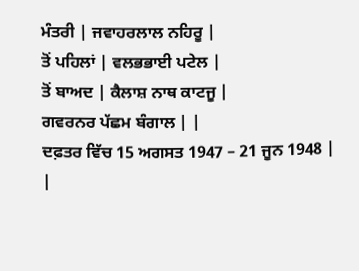ਮੰਤਰੀ | ਜਵਾਹਰਲਾਲ ਨਹਿਰੂ |
ਤੋਂ ਪਹਿਲਾਂ | ਵਲਭਭਾਈ ਪਟੇਲ |
ਤੋਂ ਬਾਅਦ | ਕੈਲਾਸ਼ ਨਾਥ ਕਾਟਜੂ |
ਗਵਰਨਰ ਪੱਛਮ ਬੰਗਾਲ | |
ਦਫ਼ਤਰ ਵਿੱਚ 15 ਅਗਸਤ 1947 – 21 ਜੂਨ 1948 | |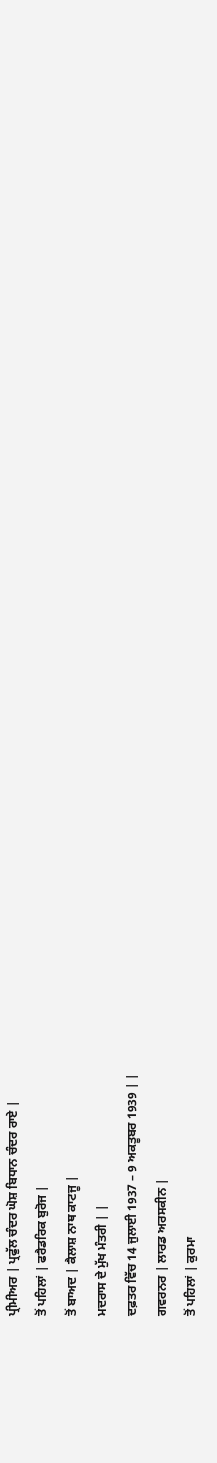ਪ੍ਰੀਮੀਅਰ | ਪ੍ਰਫੁੱਲ ਚੰਦਰ ਘੋਸ਼ ਬਿਧਾਨ ਚੰਦਰ ਰਾਏ |
ਤੋਂ ਪਹਿਲਾਂ | ਫਰੈਡਰਿਕ ਬੁਰੋਜ |
ਤੋਂ ਬਾਅਦ | ਕੈਲਾਸ਼ ਨਾਥ ਕਾਟਜੂ |
ਮਦਰਾਸ ਦੇ ਮੁੱਖ ਮੰਤਰੀ | |
ਦਫ਼ਤਰ ਵਿੱਚ 14 ਜੁਲਾਈ 1937 – 9 ਅਕਤੂਬਰ 1939 | |
ਗਵਰਨਰ | ਲਾਰਡ ਅਰਸਕੀਨ |
ਤੋਂ ਪਹਿਲਾਂ | ਕੁਰਮਾ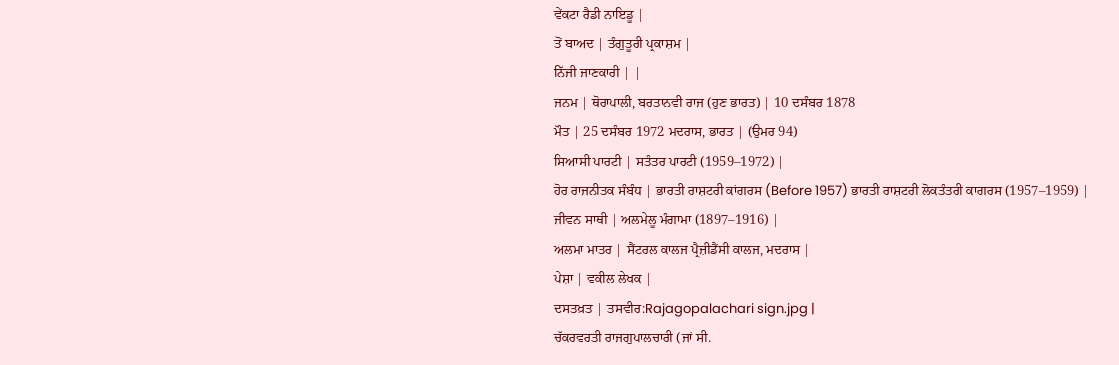ਵੇਂਕਟਾ ਰੈਡੀ ਨਾਇਡੂ |
ਤੋਂ ਬਾਅਦ | ਤੰਗੁਤੂਰੀ ਪ੍ਰਕਾਸ਼ਮ |
ਨਿੱਜੀ ਜਾਣਕਾਰੀ | |
ਜਨਮ | ਥੋਰਾਪਾਲੀ, ਬਰਤਾਨਵੀ ਰਾਜ (ਹੁਣ ਭਾਰਤ) | 10 ਦਸੰਬਰ 1878
ਮੌਤ | 25 ਦਸੰਬਰ 1972 ਮਦਰਾਸ, ਭਾਰਤ | (ਉਮਰ 94)
ਸਿਆਸੀ ਪਾਰਟੀ | ਸਤੰਤਰ ਪਾਰਟੀ (1959–1972) |
ਹੋਰ ਰਾਜਨੀਤਕ ਸੰਬੰਧ | ਭਾਰਤੀ ਰਾਸ਼ਟਰੀ ਕਾਂਗਰਸ (Before 1957) ਭਾਰਤੀ ਰਾਸ਼ਟਰੀ ਲੋਕਤੰਤਰੀ ਕਾਗਰਸ (1957–1959) |
ਜੀਵਨ ਸਾਥੀ | ਅਲਮੇਲੂ ਮੰਗਾਮਾ (1897–1916) |
ਅਲਮਾ ਮਾਤਰ | ਸੈਂਟਰਲ ਕਾਲਜ ਪ੍ਰੈਜ਼ੀਡੈਂਸੀ ਕਾਲਜ, ਮਦਰਾਸ |
ਪੇਸ਼ਾ | ਵਕੀਲ ਲੇਖਕ |
ਦਸਤਖ਼ਤ | ਤਸਵੀਰ:Rajagopalachari sign.jpg |
ਚੱਕਰਵਰਤੀ ਰਾਜਗੁਪਾਲਚਾਰੀ (ਜਾਂ ਸੀ.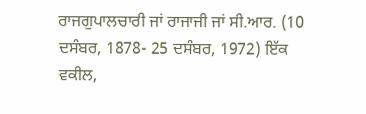ਰਾਜਗੁਪਾਲਚਾਰੀ ਜਾਂ ਰਾਜਾਜੀ ਜਾਂ ਸੀ.ਆਰ. (10 ਦਸੰਬਰ, 1878- 25 ਦਸੰਬਰ, 1972) ਇੱਕ ਵਕੀਲ,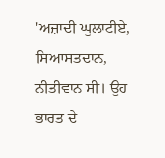'ਅਜ਼ਾਦੀ ਘੁਲਾਟੀਏ, ਸਿਆਸਤਦਾਨ, ਨੀਤੀਵਾਨ ਸੀ। ਉਹ ਭਾਰਤ ਦੇ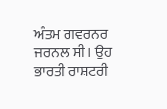ਅੰਤਮ ਗਵਰਨਰ ਜਰਨਲ ਸੀ। ਉਹ ਭਾਰਤੀ ਰਾਸ਼ਟਰੀ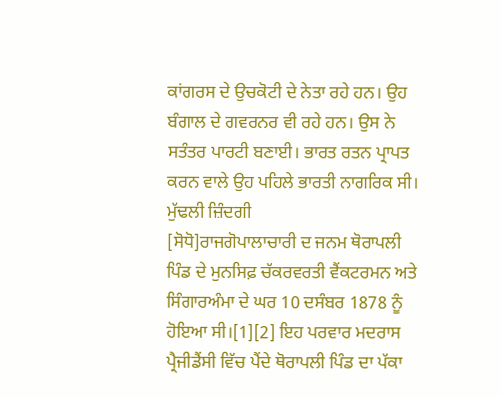ਕਾਂਗਰਸ ਦੇ ਉਚਕੋਟੀ ਦੇ ਨੇਤਾ ਰਹੇ ਹਨ। ਉਹ ਬੰਗਾਲ ਦੇ ਗਵਰਨਰ ਵੀ ਰਹੇ ਹਨ। ਉਸ ਨੇ ਸਤੰਤਰ ਪਾਰਟੀ ਬਣਾਈ। ਭਾਰਤ ਰਤਨ ਪ੍ਰਾਪਤ ਕਰਨ ਵਾਲੇ ਉਹ ਪਹਿਲੇ ਭਾਰਤੀ ਨਾਗਰਿਕ ਸੀ।
ਮੁੱਢਲੀ ਜ਼ਿੰਦਗੀ
[ਸੋਧੋ]ਰਾਜਗੋਪਾਲਾਚਾਰੀ ਦ ਜਨਮ ਥੋਰਾਪਲੀ ਪਿੰਡ ਦੇ ਮੁਨਸਿਫ਼ ਚੱਕਰਵਰਤੀ ਵੈਂਕਟਰਮਨ ਅਤੇ ਸਿੰਗਾਰਅੰਮਾ ਦੇ ਘਰ 10 ਦਸੰਬਰ 1878 ਨੂੰ ਹੋਇਆ ਸੀ।[1][2] ਇਹ ਪਰਵਾਰ ਮਦਰਾਸ ਪ੍ਰੈਜੀਡੈਂਸੀ ਵਿੱਚ ਪੈਂਦੇ ਥੋਰਾਪਲੀ ਪਿੰਡ ਦਾ ਪੱਕਾ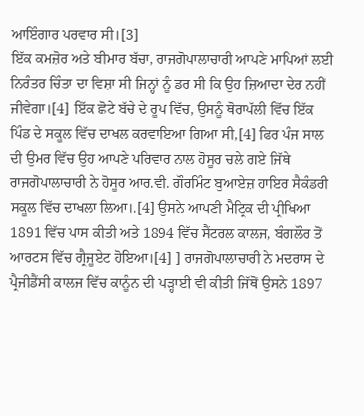ਆਇੰਗਾਰ ਪਰਵਾਰ ਸੀ।[3]
ਇੱਕ ਕਮਜ਼ੋਰ ਅਤੇ ਬੀਮਾਰ ਬੱਚਾ, ਰਾਜਗੋਪਾਲਾਚਾਰੀ ਆਪਣੇ ਮਾਪਿਆਂ ਲਈ ਨਿਰੰਤਰ ਚਿੰਤਾ ਦਾ ਵਿਸ਼ਾ ਸੀ ਜਿਨ੍ਹਾਂ ਨੂੰ ਡਰ ਸੀ ਕਿ ਉਹ ਜ਼ਿਆਦਾ ਦੇਰ ਨਹੀਂ ਜੀਵੇਗਾ।[4] ਇੱਕ ਛੋਟੇ ਬੱਚੇ ਦੇ ਰੂਪ ਵਿੱਚ, ਉਸਨੂੰ ਥੋਰਾਪੱਲੀ ਵਿੱਚ ਇੱਕ ਪਿੰਡ ਦੇ ਸਕੂਲ ਵਿੱਚ ਦਾਖਲ ਕਰਵਾਇਆ ਗਿਆ ਸੀ,[4] ਫਿਰ ਪੰਜ ਸਾਲ ਦੀ ਉਮਰ ਵਿੱਚ ਉਹ ਆਪਣੇ ਪਰਿਵਾਰ ਨਾਲ ਹੋਸੂਰ ਚਲੇ ਗਏ ਜਿੱਥੇ ਰਾਜਗੋਪਾਲਾਚਾਰੀ ਨੇ ਹੋਸੂਰ ਆਰ.ਵੀ. ਗੌਰਮਿੰਟ ਬੁਆਏਜ਼ ਹਾਇਰ ਸੈਕੰਡਰੀ ਸਕੂਲ ਵਿੱਚ ਦਾਖਲਾ ਲਿਆ।.[4] ਉਸਨੇ ਆਪਣੀ ਮੈਟ੍ਰਿਕ ਦੀ ਪ੍ਰੀਖਿਆ 1891 ਵਿੱਚ ਪਾਸ ਕੀਤੀ ਅਤੇ 1894 ਵਿੱਚ ਸੈਂਟਰਲ ਕਾਲਜ, ਬੰਗਲੌਰ ਤੋਂ ਆਰਟਸ ਵਿੱਚ ਗ੍ਰੈਜੂਏਟ ਹੋਇਆ।[4] ] ਰਾਜਗੋਪਾਲਾਚਾਰੀ ਨੇ ਮਦਰਾਸ ਦੇ ਪ੍ਰੈਜੀਡੈਂਸੀ ਕਾਲਜ ਵਿੱਚ ਕਾਨੂੰਨ ਦੀ ਪੜ੍ਹਾਈ ਵੀ ਕੀਤੀ ਜਿੱਥੋਂ ਉਸਨੇ 1897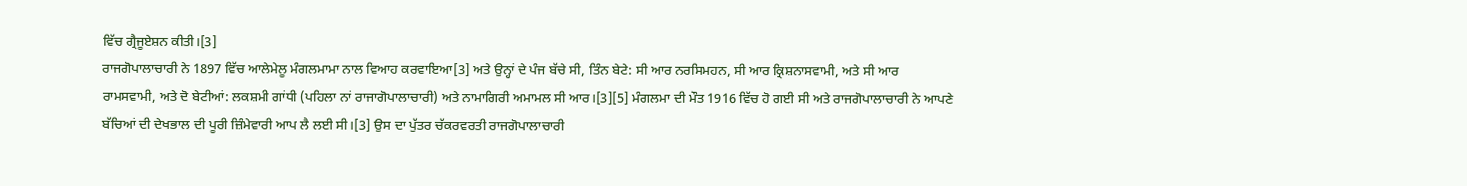ਵਿੱਚ ਗ੍ਰੈਜੂਏਸ਼ਨ ਕੀਤੀ।[3]
ਰਾਜਗੋਪਾਲਾਚਾਰੀ ਨੇ 1897 ਵਿੱਚ ਆਲੇਮੇਲੂ ਮੰਗਲਮਾਮਾ ਨਾਲ ਵਿਆਹ ਕਰਵਾਇਆ[3] ਅਤੇ ਉਨ੍ਹਾਂ ਦੇ ਪੰਜ ਬੱਚੇ ਸੀ, ਤਿੰਨ ਬੇਟੇ: ਸੀ ਆਰ ਨਰਸਿਮਹਨ, ਸੀ ਆਰ ਕ੍ਰਿਸ਼ਨਾਸਵਾਮੀ, ਅਤੇ ਸੀ ਆਰ ਰਾਮਸਵਾਮੀ, ਅਤੇ ਦੋ ਬੇਟੀਆਂ: ਲਕਸ਼ਮੀ ਗਾਂਧੀ (ਪਹਿਲਾ ਨਾਂ ਰਾਜਾਗੋਪਾਲਾਚਾਰੀ) ਅਤੇ ਨਾਮਾਗਿਰੀ ਅਮਾਮਲ ਸੀ ਆਰ।[3][5] ਮੰਗਲਮਾ ਦੀ ਮੌਤ 1916 ਵਿੱਚ ਹੋ ਗਈ ਸੀ ਅਤੇ ਰਾਜਗੋਪਾਲਾਚਾਰੀ ਨੇ ਆਪਣੇ ਬੱਚਿਆਂ ਦੀ ਦੇਖਭਾਲ ਦੀ ਪੂਰੀ ਜ਼ਿੰਮੇਵਾਰੀ ਆਪ ਲੈ ਲਈ ਸੀ।[3] ਉਸ ਦਾ ਪੁੱਤਰ ਚੱਕਰਵਰਤੀ ਰਾਜਗੋਪਾਲਾਚਾਰੀ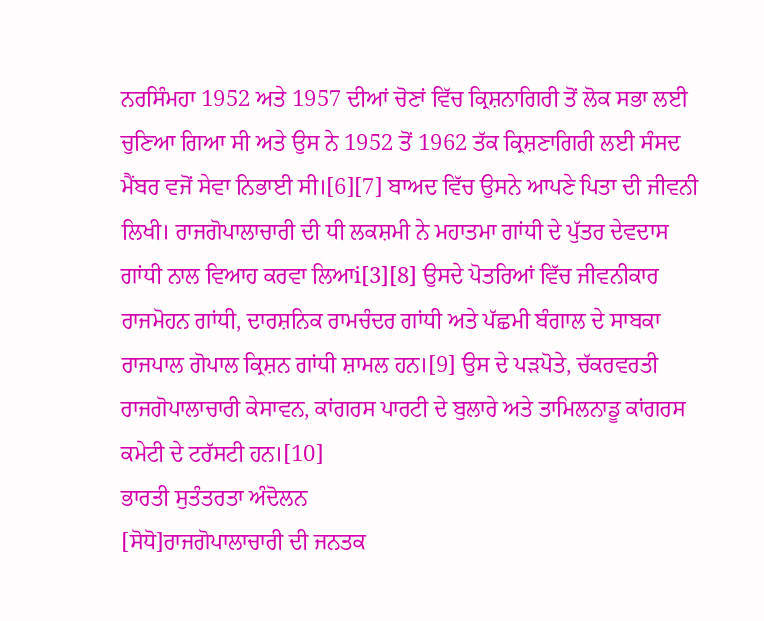ਨਰਸਿੰਮਹਾ 1952 ਅਤੇ 1957 ਦੀਆਂ ਚੋਣਾਂ ਵਿੱਚ ਕ੍ਰਿਸ਼ਨਾਗਿਰੀ ਤੋਂ ਲੋਕ ਸਭਾ ਲਈ ਚੁਣਿਆ ਗਿਆ ਸੀ ਅਤੇ ਉਸ ਨੇ 1952 ਤੋਂ 1962 ਤੱਕ ਕ੍ਰਿਸ਼ਣਾਗਿਰੀ ਲਈ ਸੰਸਦ ਮੈਂਬਰ ਵਜੋਂ ਸੇਵਾ ਨਿਭਾਈ ਸੀ।[6][7] ਬਾਅਦ ਵਿੱਚ ਉਸਨੇ ਆਪਣੇ ਪਿਤਾ ਦੀ ਜੀਵਨੀ ਲਿਖੀ। ਰਾਜਗੋਪਾਲਾਚਾਰੀ ਦੀ ਧੀ ਲਕਸ਼ਮੀ ਨੇ ਮਹਾਤਮਾ ਗਾਂਧੀ ਦੇ ਪੁੱਤਰ ਦੇਵਦਾਸ ਗਾਂਧੀ ਨਾਲ ਵਿਆਹ ਕਰਵਾ ਲਿਆi[3][8] ਉਸਦੇ ਪੋਤਰਿਆਂ ਵਿੱਚ ਜੀਵਨੀਕਾਰ ਰਾਜਮੋਹਨ ਗਾਂਧੀ, ਦਾਰਸ਼ਨਿਕ ਰਾਮਚੰਦਰ ਗਾਂਧੀ ਅਤੇ ਪੱਛਮੀ ਬੰਗਾਲ ਦੇ ਸਾਬਕਾ ਰਾਜਪਾਲ ਗੋਪਾਲ ਕ੍ਰਿਸ਼ਨ ਗਾਂਧੀ ਸ਼ਾਮਲ ਹਨ।[9] ਉਸ ਦੇ ਪੜਪੋਤੇ, ਚੱਕਰਵਰਤੀ ਰਾਜਗੋਪਾਲਾਚਾਰੀ ਕੇਸਾਵਨ, ਕਾਂਗਰਸ ਪਾਰਟੀ ਦੇ ਬੁਲਾਰੇ ਅਤੇ ਤਾਮਿਲਨਾਡੂ ਕਾਂਗਰਸ ਕਮੇਟੀ ਦੇ ਟਰੱਸਟੀ ਹਨ।[10]
ਭਾਰਤੀ ਸੁਤੰਤਰਤਾ ਅੰਦੋਲਨ
[ਸੋਧੋ]ਰਾਜਗੋਪਾਲਾਚਾਰੀ ਦੀ ਜਨਤਕ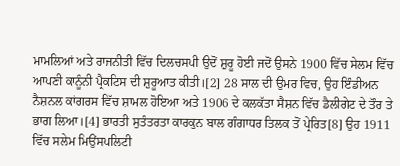ਮਾਮਲਿਆਂ ਅਤੇ ਰਾਜਨੀਤੀ ਵਿੱਚ ਦਿਲਚਸਪੀ ਉਦੋਂ ਸ਼ੁਰੂ ਹੋਈ ਜਦੋਂ ਉਸਨੇ 1900 ਵਿੱਚ ਸੇਲਮ ਵਿੱਚ ਆਪਣੀ ਕਾਨੂੰਨੀ ਪ੍ਰੈਕਟਿਸ ਦੀ ਸ਼ੁਰੂਆਤ ਕੀਤੀ।[2] 28 ਸਾਲ ਦੀ ਉਮਰ ਵਿਚ, ਉਹ ਇੰਡੀਅਨ ਨੈਸ਼ਨਲ ਕਾਂਗਰਸ ਵਿੱਚ ਸ਼ਾਮਲ ਹੋਇਆ ਅਤੇ 1906 ਦੇ ਕਲਕੱਤਾ ਸੈਸ਼ਨ ਵਿੱਚ ਡੈਲੀਗੇਟ ਦੇ ਤੌਰ ਤੇ ਭਾਗ ਲਿਆ।[4] ਭਾਰਤੀ ਸੁਤੰਤਰਤਾ ਕਾਰਕੁਨ ਬਾਲ ਗੰਗਾਧਰ ਤਿਲਕ ਤੋਂ ਪ੍ਰੇਰਿਤ[8] ਉਹ 1911 ਵਿੱਚ ਸਲੇਮ ਮਿਉਂਸਪਲਿਟੀ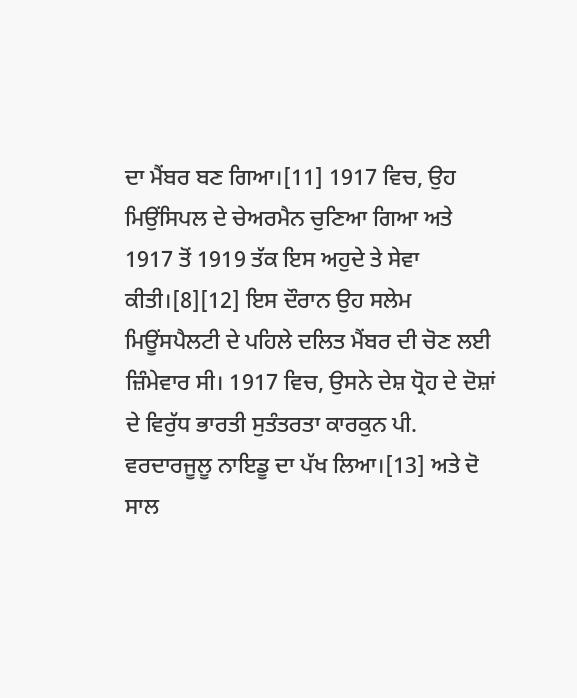ਦਾ ਮੈਂਬਰ ਬਣ ਗਿਆ।[11] 1917 ਵਿਚ, ਉਹ ਮਿਉਂਸਿਪਲ ਦੇ ਚੇਅਰਮੈਨ ਚੁਣਿਆ ਗਿਆ ਅਤੇ 1917 ਤੋਂ 1919 ਤੱਕ ਇਸ ਅਹੁਦੇ ਤੇ ਸੇਵਾ ਕੀਤੀ।[8][12] ਇਸ ਦੌਰਾਨ ਉਹ ਸਲੇਮ ਮਿਊਂਸਪੈਲਟੀ ਦੇ ਪਹਿਲੇ ਦਲਿਤ ਮੈਂਬਰ ਦੀ ਚੋਣ ਲਈ ਜ਼ਿੰਮੇਵਾਰ ਸੀ। 1917 ਵਿਚ, ਉਸਨੇ ਦੇਸ਼ ਧ੍ਰੋਹ ਦੇ ਦੋਸ਼ਾਂ ਦੇ ਵਿਰੁੱਧ ਭਾਰਤੀ ਸੁਤੰਤਰਤਾ ਕਾਰਕੁਨ ਪੀ. ਵਰਦਾਰਜੂਲੂ ਨਾਇਡੂ ਦਾ ਪੱਖ ਲਿਆ।[13] ਅਤੇ ਦੋ ਸਾਲ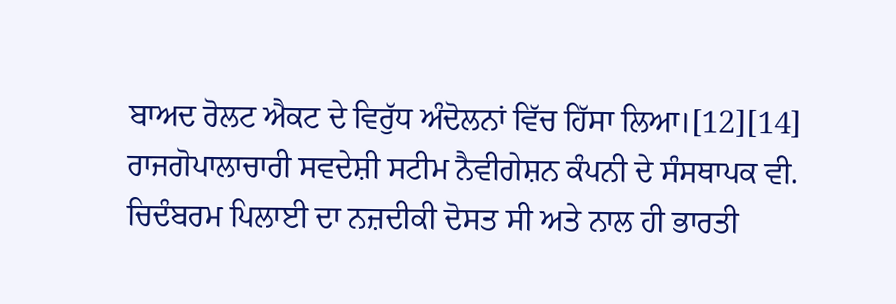ਬਾਅਦ ਰੋਲਟ ਐਕਟ ਦੇ ਵਿਰੁੱਧ ਅੰਦੋਲਨਾਂ ਵਿੱਚ ਹਿੱਸਾ ਲਿਆ।[12][14] ਰਾਜਗੋਪਾਲਾਚਾਰੀ ਸਵਦੇਸ਼ੀ ਸਟੀਮ ਨੈਵੀਗੇਸ਼ਨ ਕੰਪਨੀ ਦੇ ਸੰਸਥਾਪਕ ਵੀ. ਚਿਦੰਬਰਮ ਪਿਲਾਈ ਦਾ ਨਜ਼ਦੀਕੀ ਦੋਸਤ ਸੀ ਅਤੇ ਨਾਲ ਹੀ ਭਾਰਤੀ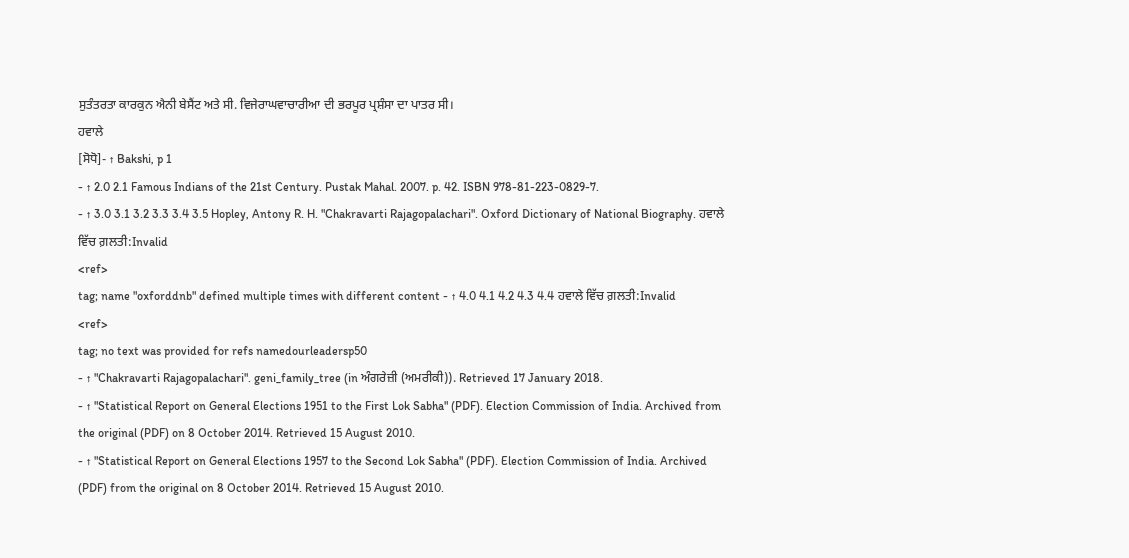ਸੁਤੰਤਰਤਾ ਕਾਰਕੁਨ ਐਨੀ ਬੇਸੈਂਟ ਅਤੇ ਸੀ. ਵਿਜੇਰਾਘਵਾਚਾਰੀਆ ਦੀ ਭਰਪੂਰ ਪ੍ਰਸ਼ੰਸਾ ਦਾ ਪਾਤਰ ਸੀ।
ਹਵਾਲੇ
[ਸੋਧੋ]- ↑ Bakshi, p 1
- ↑ 2.0 2.1 Famous Indians of the 21st Century. Pustak Mahal. 2007. p. 42. ISBN 978-81-223-0829-7.
- ↑ 3.0 3.1 3.2 3.3 3.4 3.5 Hopley, Antony R. H. "Chakravarti Rajagopalachari". Oxford Dictionary of National Biography. ਹਵਾਲੇ ਵਿੱਚ ਗ਼ਲਤੀ:Invalid
<ref>
tag; name "oxforddnb" defined multiple times with different content - ↑ 4.0 4.1 4.2 4.3 4.4 ਹਵਾਲੇ ਵਿੱਚ ਗ਼ਲਤੀ:Invalid
<ref>
tag; no text was provided for refs namedourleadersp50
- ↑ "Chakravarti Rajagopalachari". geni_family_tree (in ਅੰਗਰੇਜ਼ੀ (ਅਮਰੀਕੀ)). Retrieved 17 January 2018.
- ↑ "Statistical Report on General Elections 1951 to the First Lok Sabha" (PDF). Election Commission of India. Archived from the original (PDF) on 8 October 2014. Retrieved 15 August 2010.
- ↑ "Statistical Report on General Elections 1957 to the Second Lok Sabha" (PDF). Election Commission of India. Archived (PDF) from the original on 8 October 2014. Retrieved 15 August 2010.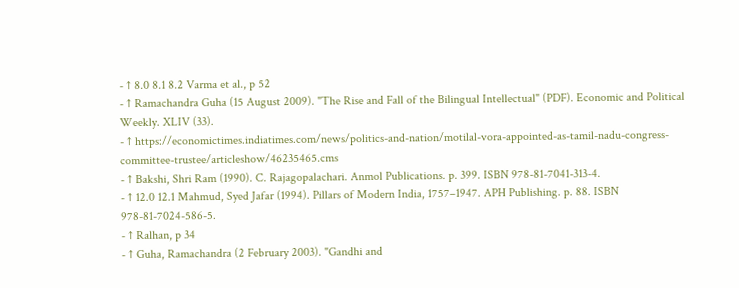- ↑ 8.0 8.1 8.2 Varma et al., p 52
- ↑ Ramachandra Guha (15 August 2009). "The Rise and Fall of the Bilingual Intellectual" (PDF). Economic and Political Weekly. XLIV (33).
- ↑ https://economictimes.indiatimes.com/news/politics-and-nation/motilal-vora-appointed-as-tamil-nadu-congress-committee-trustee/articleshow/46235465.cms
- ↑ Bakshi, Shri Ram (1990). C. Rajagopalachari. Anmol Publications. p. 399. ISBN 978-81-7041-313-4.
- ↑ 12.0 12.1 Mahmud, Syed Jafar (1994). Pillars of Modern India, 1757–1947. APH Publishing. p. 88. ISBN 978-81-7024-586-5.
- ↑ Ralhan, p 34
- ↑ Guha, Ramachandra (2 February 2003). "Gandhi and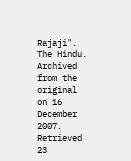Rajaji". The Hindu. Archived from the original on 16 December 2007. Retrieved 23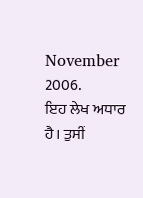November 2006.
ਇਹ ਲੇਖ ਅਧਾਰ ਹੈ। ਤੁਸੀਂ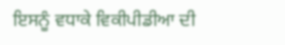ਇਸਨੂੰ ਵਧਾਕੇ ਵਿਕੀਪੀਡੀਆ ਦੀ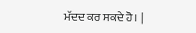ਮੱਦਦ ਕਰ ਸਕਦੇ ਹੋ। |